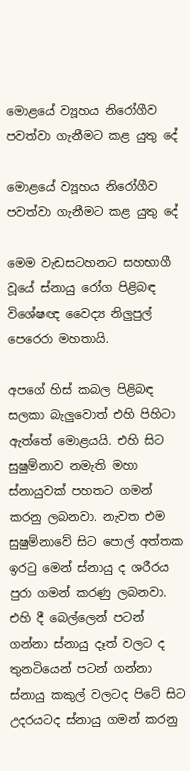මොළයේ ව්‍යූහය නිරෝගීව පවත්වා ගැනීමට කළ යුතු දේ

මොළයේ ව්‍යූහය නිරෝගීව පවත්වා ගැනීමට කළ යුතු දේ

මෙම වැඩසටහනට සහභාගී වූයේ ස්නායු රෝග පිළිබඳ විශේෂඥ වෛද්‍ය නිලුපුල් පෙරෙරා මහතායි.

අපගේ හිස් කබල පිළිබඳ සලකා බැලුවොත් එහි පිහිටා ඇත්තේ මොළයයි. එහි සිට සුෂුම්නාව නමැති මහා ස්නායුවක් පහතට ගමන් කරනු ලබනවා. නැවත එම සුෂුම්නාවේ සිට පොල් අත්තක ඉරටු මෙන් ස්නායු ද ශරීරය පුරා ගමන් කරණු ලබනවා. එහි දී බෙල්ලෙන් පටන් ගන්නා ස්නායු දෑත් වලට ද තුනටියෙන් පටන් ගන්නා ස්නායු කකුල් වලටද පිටේ සිට උදරයටද ස්නායු ගමන් කරනු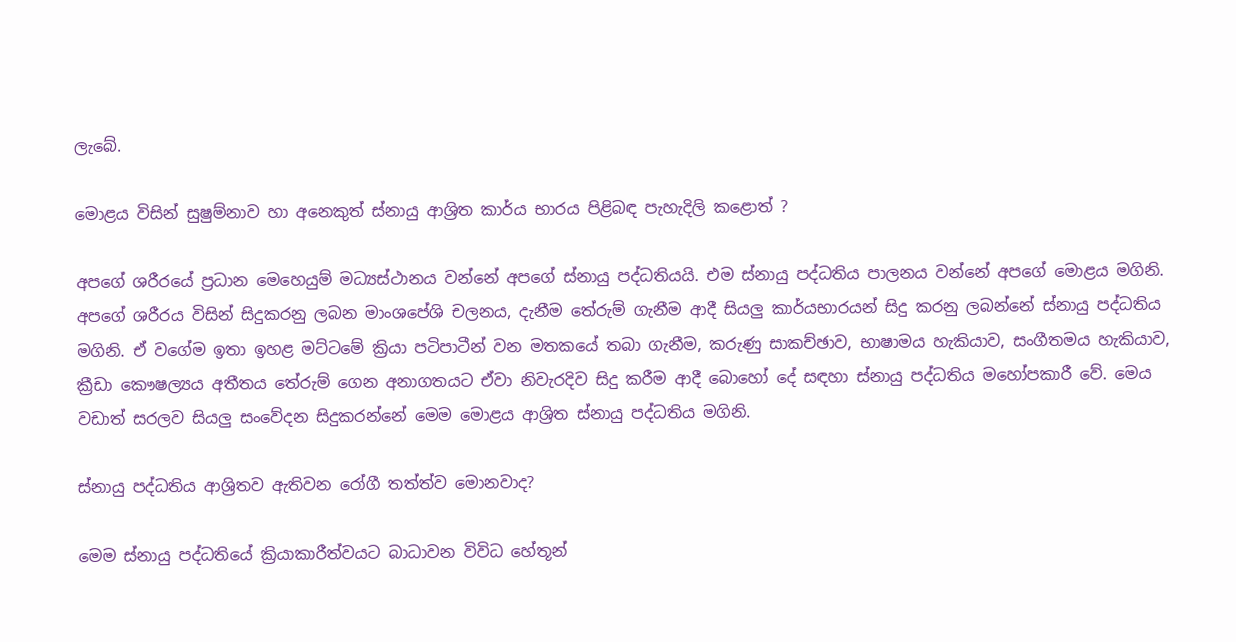ලැබේ.

මොළය විසින් සුෂුම්නාව හා අනෙකුත් ස්නායු ආශ්‍රිත කාර්ය භාරය පිළිබඳ පැහැදිලි කළොත් ?

අපගේ ශරීරයේ ප්‍රධාන මෙහෙයුම් මධ්‍යස්ථානය වන්නේ අපගේ ස්නායු පද්ධතියයි. එම ස්නායු පද්ධතිය පාලනය වන්නේ අපගේ මොළය මගිනි. අපගේ ශරීරය විසින් සිදුකරනු ලබන මාංශපේශි චලනය, දැනීම තේරුම් ගැනීම ආදී සියලු කාර්යභාරයන් සිදු කරනු ලබන්නේ ස්නායු පද්ධතිය මගිනි. ඒ වගේම ඉතා ඉහළ මට්ටමේ ක්‍රියා පටිපාටීන් වන මතකයේ තබා ගැනීම, කරුණු සාකච්ඡාව, භාෂාමය හැකියාව, සංගීතමය හැකියාව, ක්‍රීඩා කෞෂල්‍යය අතීතය තේරුම් ගෙන අනාගතයට ඒවා නිවැරදිව සිදු කරීම ආදී බොහෝ දේ සඳහා ස්නායු පද්ධතිය මහෝපකාරී වේ. මෙය වඩාත් සරලව සියලු සංවේදන සිදුකරන්නේ මෙම මොළය ආශ්‍රිත ස්නායු පද්ධතිය මගිනි.

ස්නායු පද්ධතිය ආශ්‍රිතව ඇතිවන රෝගී තත්ත්ව මොනවාද?

මෙම ස්නායු පද්ධතියේ ක්‍රියාකාරීත්වයට බාධාවන විවිධ හේතූන්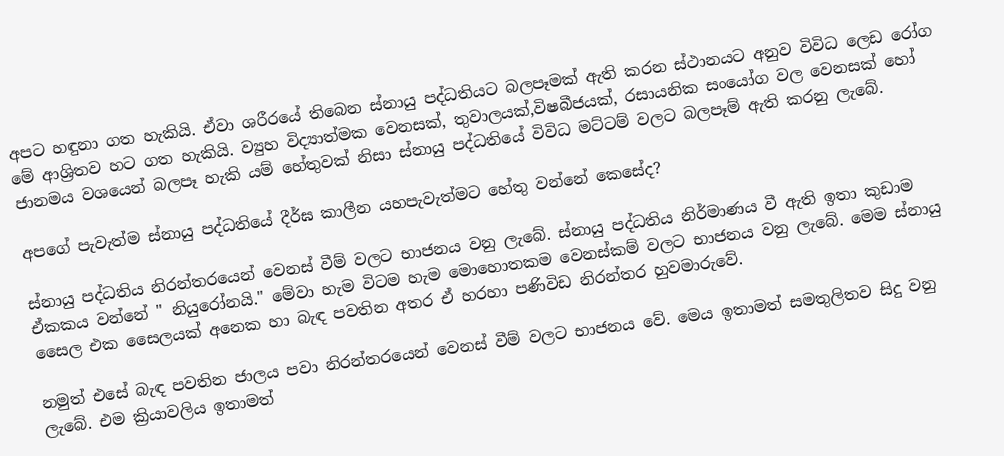අපට හඳුනා ගත හැකියි. ඒවා ශරීරයේ තිබෙන ස්නායු පද්ධතියට බලපෑමක් ඇති කරන ස්ථානයට අනුව විවිධ ලෙඩ රෝග මේ ආශ්‍රිතව හට ගත හැකියි. ව්‍යුහ විද්‍යාත්මක වෙනසක්, තුවාලයක්,විෂබීජයක්, රසායනික සංයෝග වල වෙනසක් හෝ ජානමය වශයෙන් බලපෑ හැකි යම් හේතුවක් නිසා ස්නායු පද්ධතියේ විවිධ මට්ටම් වලට බලපෑම් ඇති කරනු ලැබේ.

අපගේ පැවැත්ම ස්නායු පද්ධතියේ දීර්ඝ කාලීන යහපැවැත්මට හේතු වන්නේ කෙසේද?

ස්නායු පද්ධතිය නිරන්තරයෙන් වෙනස් වීම් වලට භාජනය වනු ලැබේ. ස්නායු පද්ධතිය නිර්මාණය වී ඇති ඉතා කුඩාම ඒකකය වන්නේ " නියුරෝනයි." මේවා හැම විටම හැම මොහොතකම වෙනස්කම් වලට භාජනය වනු ලැබේ. මෙම ස්නායු සෛල එක සෛලයක් අනෙක හා බැඳ පවතින අතර ඒ හරහා පණිවිඩ නිරන්තර හුවමාරුවේ.

නමුත් එසේ බැඳ පවතින ජාලය පවා නිරන්තරයෙන් වෙනස් වීම් වලට භාජනය වේ. මෙය ඉතාමත් සමතුලිතව සිදු වනු ලැබේ. එම ක්‍රියාවලිය ඉතාමත්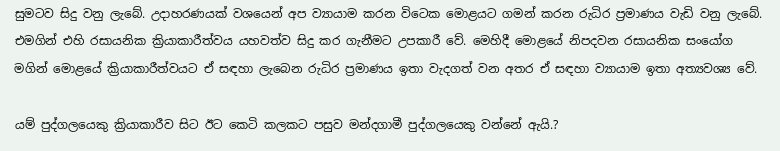සුමටව සිදු වනු ලැබේ. උදාහරණයක් වශයෙන් අප ව්‍යායාම කරන විටෙක මොළයට ගමන් කරන රුධිර ප්‍රමාණය වැඩි වනු ලැබේ. එමගින් එහි රසායනික ක්‍රියාකාරීත්වය යහවත්ව සිදු කර ගැනීමට උපකාරී වේ. මෙහිදී මොළයේ නිපදවන රසායනික සංයෝග මගින් මොළයේ ක්‍රියාකාරීත්වයට ඒ සඳහා ලැබෙන රුධිර ප්‍රමාණය ඉතා වැදගත් වන අතර ඒ සඳහා ව්‍යායාම ඉතා අත්‍යවශ්‍ය වේ.

යම් පුද්ගලයෙකු ක්‍රියාකාරීව සිට ඊට කෙටි කලකට පසුව මන්දගාමී පුද්ගලයෙකු වන්නේ ඇයි.?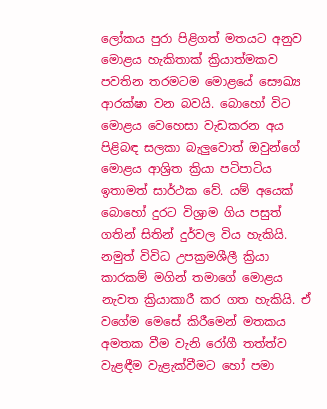ලෝකය පුරා පිළිගත් මතයට අනුව මොළය හැකිතාක් ක්‍රියාත්මකව පවතින තරමටම මොළයේ සෞඛ්‍ය ආරක්ෂා වන බවයි. බොහෝ විට මොළය වෙහෙසා වැඩකරන අය පිළිබඳ සලකා බැලුවොත් ඔවුන්ගේ මොළය ආශ්‍රිත ක්‍රියා පටිපාටිය ඉතාමත් සාර්ථක වේ. යම් අයෙක් බොහෝ දුරට විශ්‍රාම ගිය පසුත් ගතින් සිතින් දුර්වල විය හැකියි. නමුත් විවිධ උපක්‍රමශීලී ක්‍රියා කාරකම් මගින් තමාගේ මොළය නැවත ක්‍රියාකාරී කර ගත හැකියි. ඒ වගේම මෙසේ කිරීමෙන් මතකය අමතක වීම වැනි රෝගී තත්ත්ව වැළඳීම වැළැක්වීමට හෝ පමා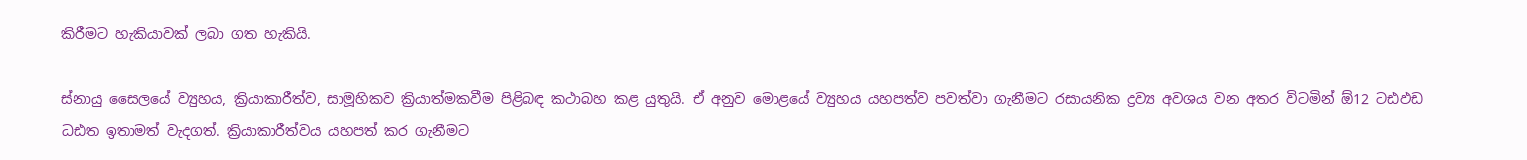කිරීමට හැකියාවක් ලබා ගත හැකියි.

ස්නායු සෛලයේ ව්‍යුහය, ක්‍රියාකාරීත්ව, සාමූහිකව ක්‍රියාත්මකවීම පිළිබඳ කථාබහ කළ යුතුයි. ඒ අනුව මොළයේ ව්‍යුහය යහපත්ව පවත්වා ගැනීමට රසායනික ද්‍රව්‍ය අවශය වන අතර විටමින් ඕ12 ටඪඵඩ ධඪත ඉතාමත් වැදගත්. ක්‍රියාකාරීත්වය යහපත් කර ගැනීමට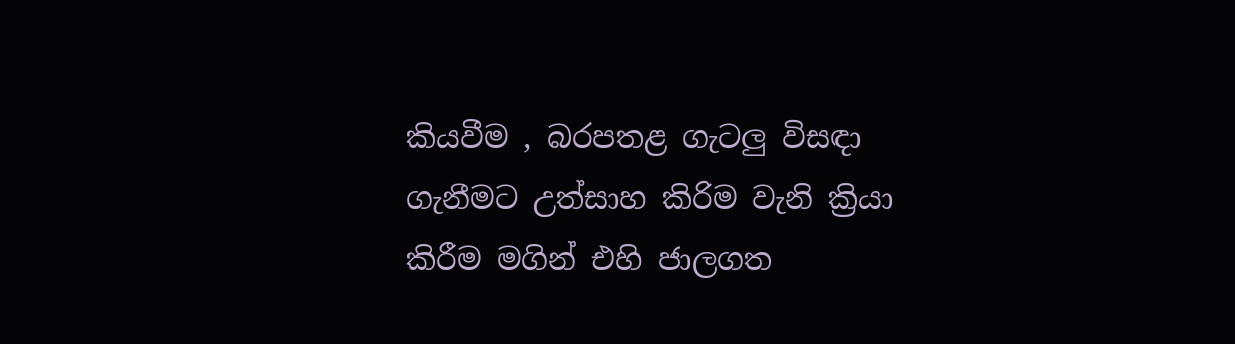කියවීම , බරපතළ ගැටලු විසඳා ගැනීමට උත්සාහ කිරිම වැනි ක්‍රියා කිරීම මගින් එහි ජාලගත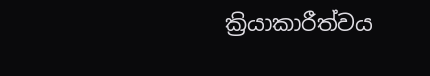ක්‍රියාකාරීත්වය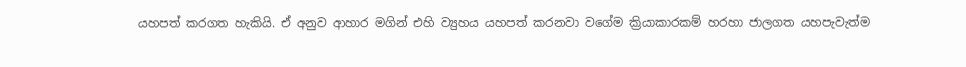යහපත් කරගත හැකියි. ඒ අනුව ආහාර මගින් එහි ව්‍යුහය යහපත් කරනවා වගේම ක්‍රියාකාරකම් හරහා ජාලගත යහපැවැත්ම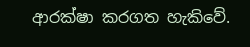ආරක්ෂා කරගත හැකිවේ.